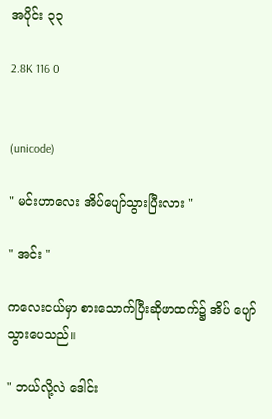အပိုင်း ၃၃

2.8K 116 0


(unicode)

" မင်းဟာလေး အိပ်ပျော်သွားပြီးလား "

" အင်း "

ကလေးငယ်မှာ စားသောက်ပြီးဆိုဖာထက်၌ အိပ် ပျော်သွားပေသည်။

" ဘယ်လို့လဲ ဒေါင်း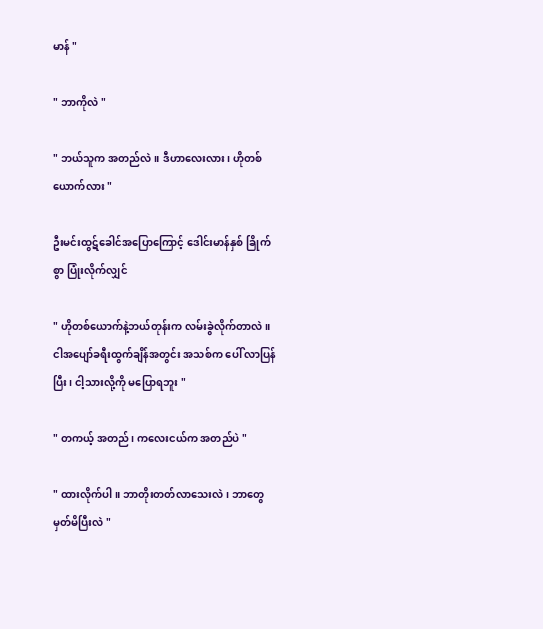မာန် "

" ဘာကိုလဲ "

" ဘယ်သူက အတည်လဲ။ ဒီဟာလေးလား၊ ဟိုတစ်ယောက်လား "

ဦးမင်းထွဋ်ခေါင်အပြောကြောင့် ဒေါင်းမာန်နှစ် ခြိုက်စွာ ပြုံးလိုက်လျှင်

" ဟိုတစ်ယောက်နဲ့ဘယ်တုန်းက လမ်းခွဲလိုက်တာလဲ။ ငါအပျော်ခရီးထွက်ချိန်အတွင်း အသစ်က ပေါ် လာပြန်ပြီး၊ ငါ့သားလို့ကို မပြောရဘူး "

" တကယ့် အတည်၊ ကလေးငယ်က အတည်ပဲ "

" ထားလိုက်ပါ။ ဘာတိုးတတ်လာသေးလဲ၊ ဘာတွေ မှတ်မိပြီးလဲ "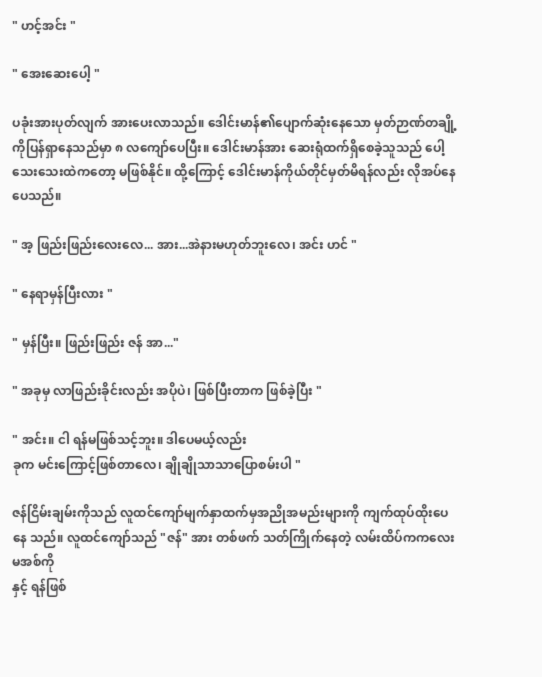" ဟင့်အင်း "

" အေးဆေးပေါ့ "

ပခုံးအားပုတ်လျက် အားပေးလာသည်။ ဒေါင်းမာန်၏ပျောက်ဆုံးနေသော မှတ်ဉာဏ်တချို့ကိုပြန်ရှာနေသည်မှာ ၈ လကျော်ပေပြီး။ ဒေါင်းမာန်အား ဆေးရုံထက်ရှိစေခဲ့သူသည် ပေါ့သေးသေးထဲကတော့ မဖြစ်နိုင်။ ထို့ကြောင့် ဒေါင်းမာန်ကိုယ်တိုင်မှတ်မိရန်လည်း လိုအပ်နေပေသည်။

" အ့ ဖြည်းဖြည်းလေးလေ... အား...အဲနားမဟုတ်ဘူးလေ၊ အင်း ဟင် "

" နေရာမှန်ပြီးလား "

" မှန်ပြီး။ ဖြည်းဖြည်း ဇန် အာ..."

" အခုမှ လာဖြည်းခိုင်းလည်း အပိုပဲ၊ ဖြစ်ပြီးတာက ဖြစ်ခဲ့ပြီး "

" အင်း။ ငါ ရန်မဖြစ်သင့်ဘူး။ ဒါပေမယ့်လည်း
ခုက မင်းကြောင့်ဖြစ်တာလေ၊ ချိုချိုသာသာပြောစမ်းပါ "

ဇန်ငြိမ်းချမ်းကိုသည် လူထင်ကျော်မျက်နှာထက်မှအညိုအမည်းများကို ကျက်ထုပ်ထိုးပေနေ သည်။ လူထင်ကျော်သည် "ဇန်" အား တစ်ဖက် သတ်ကြိုက်နေတဲ့ လမ်းထိပ်ကကလေးမအစ်ကို
နှင့် ရန်ဖြစ်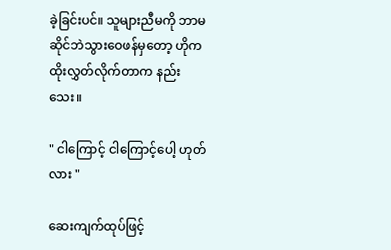ခဲ့ခြင်းပင်။ သူများညီမကို ဘာမဆိုင်ဘဲသွားဝေဖန်မှတော့ ဟိုက ထိုးလွှတ်လိုက်တာက နည်းသေး။

" ငါကြောင့် ငါကြောင့်ပေါ့ ဟုတ်လား "

ဆေးကျက်ထုပ်ဖြင့်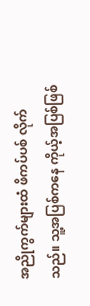အညိုကွက်များထံ ဖိကပ်ပစ် လိုက်သည်။ သူ့အပြစ်ကနေ ကိုယ့်အပြစ်ဖြစ်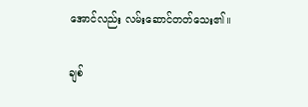အောင်လည်း လမ်းဆောင်တတ်သေး၏။

ချစ်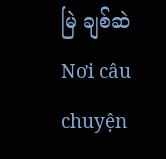မြဲ ချစ်ဆဲNơi câu chuyện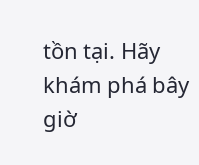tồn tại. Hãy khám phá bây giờ